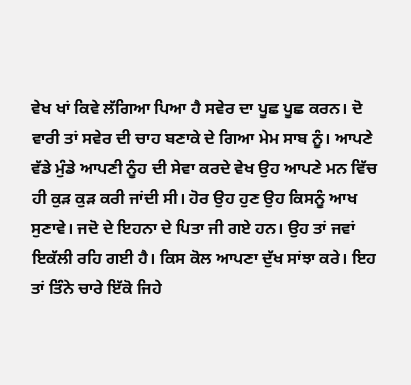ਵੇਖ ਖਾਂ ਕਿਵੇ ਲੱਗਿਆ ਪਿਆ ਹੈ ਸਵੇਰ ਦਾ ਪੂਛ ਪੂਛ ਕਰਨ। ਦੋ ਵਾਰੀ ਤਾਂ ਸਵੇਰ ਦੀ ਚਾਹ ਬਣਾਕੇ ਦੇ ਗਿਆ ਮੇਮ ਸਾਬ ਨੂੰ। ਆਪਣੇ ਵੱਡੇ ਮੁੰਡੇ ਆਪਣੀ ਨੂੰਹ ਦੀ ਸੇਵਾ ਕਰਦੇ ਵੇਖ ਉਹ ਆਪਣੇ ਮਨ ਵਿੱਚ ਹੀ ਕੁੜ ਕੁੜ ਕਰੀ ਜਾਂਦੀ ਸੀ। ਹੋਰ ਉਹ ਹੁਣ ਉਹ ਕਿਸਨੂੰ ਆਖ ਸੁਣਾਵੇ। ਜਦੋ ਦੇ ਇਹਨਾ ਦੇ ਪਿਤਾ ਜੀ ਗਏ ਹਨ। ਉਹ ਤਾਂ ਜਵਾਂ ਇਕੱਲੀ ਰਹਿ ਗਈ ਹੈ। ਕਿਸ ਕੋਲ ਆਪਣਾ ਦੁੱਖ ਸਾਂਝਾ ਕਰੇ। ਇਹ ਤਾਂ ਤਿੰਨੇ ਚਾਰੇ ਇੱਕੋ ਜਿਹੇ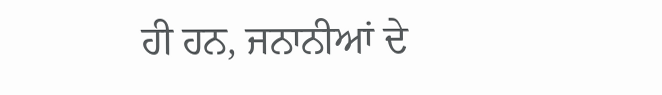ਹੀ ਹਨ, ਜਨਾਨੀਆਂ ਦੇ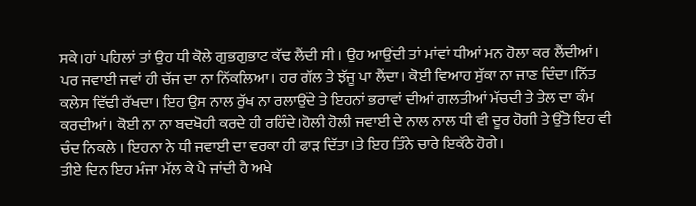ਸਕੇ।ਹਾਂ ਪਹਿਲਾਂ ਤਾਂ ਉਹ ਧੀ ਕੋਲੇ ਗੁਭਗੁਭਾਟ ਕੱਢ ਲੈਂਦੀ ਸੀ । ਉਹ ਆਉਂਦੀ ਤਾਂ ਮਾਂਵਾਂ ਧੀਆਂ ਮਨ ਹੋਲਾ ਕਰ ਲੈਂਦੀਆਂ। ਪਰ ਜਵਾਈ ਜਵਾਂ ਹੀ ਚੱਜ ਦਾ ਨਾ ਨਿੱਕਲਿਆ। ਹਰ ਗੱਲ ਤੇ ਝੱਜੂ ਪਾ ਲੈਂਦਾ। ਕੋਈ ਵਿਆਹ ਸੁੱਕਾ ਨਾ ਜਾਣ ਦਿੰਦਾ।ਨਿੱਤ ਕਲੇਸ ਵਿੱਢੀ ਰੱਖਦਾ। ਇਹ ਉਸ ਨਾਲ ਰੁੱਖ ਨਾ ਰਲਾਉਂਦੇ ਤੇ ਇਹਨਾਂ ਭਰਾਵਾਂ ਦੀਆਂ ਗਲਤੀਆਂ ਮੱਚਦੀ ਤੇ ਤੇਲ ਦਾ ਕੰਮ ਕਰਦੀਆਂ। ਕੋਈ ਨਾ ਨਾ ਬਦਖੋਹੀ ਕਰਦੇ ਹੀ ਰਹਿੰਦੇ।ਹੋਲੀ ਹੋਲੀ ਜਵਾਈ ਦੇ ਨਾਲ ਨਾਲ ਧੀ ਵੀ ਦੂਰ ਹੋਗੀ ਤੇ ਉੱਤੋ ਇਹ ਵੀ ਚੰਦ ਨਿਕਲੇ । ਇਹਨਾ ਨੇ ਧੀ ਜਵਾਈ ਦਾ ਵਰਕਾ ਹੀ ਫਾੜ ਦਿੱਤਾ।ਤੇ ਇਹ ਤਿੰਨੇ ਚਾਰੇ ਇਕੱਠੇ ਹੋਗੇ।
ਤੀਏ ਦਿਨ ਇਹ ਮੰਜਾ ਮੱਲ ਕੇ ਪੈ ਜਾਂਦੀ ਹੈ ਅਖੇ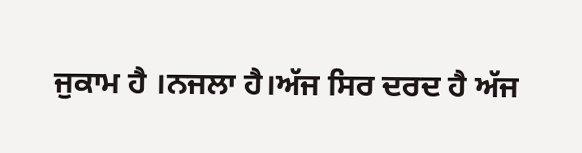ਜੁਕਾਮ ਹੈ ।ਨਜਲਾ ਹੈ।ਅੱਜ ਸਿਰ ਦਰਦ ਹੈ ਅੱਜ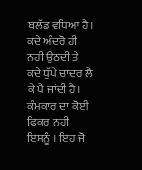ਬਲੱਡ ਵਧਿਆ ਹੈ। ਕਦੇ ਅੰਦਰੋ ਹੀ ਨਹੀ ਉਠਦੀ ਤੇ ਕਦੇ ਧੁੱਪੇ ਚਾਦਰ ਲੈ ਕੇ ਪੈ ਜਾਂਦੀ ਹੈ। ਕੰਮਕਾਰ ਦਾ ਕੋਈ ਫਿਕਰ ਨਹੀ ਇਸਨੂੰ । ਇਹ ਜੋ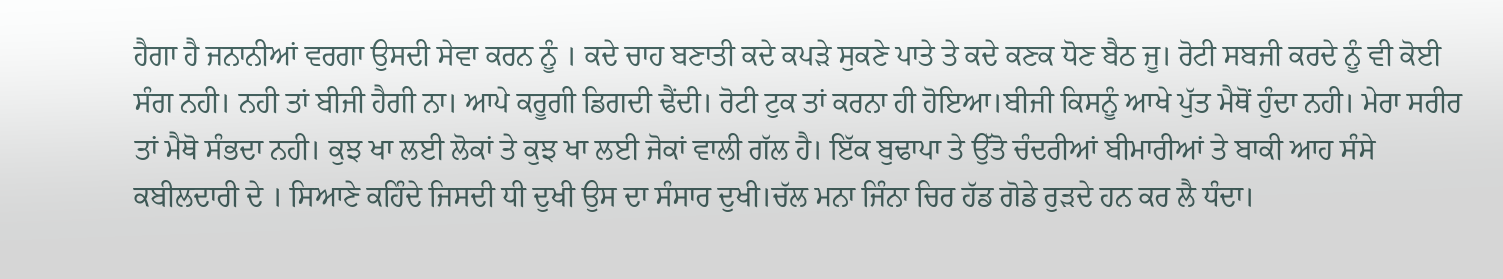ਹੈਗਾ ਹੈ ਜਨਾਨੀਆਂ ਵਰਗਾ ਉਸਦੀ ਸੇਵਾ ਕਰਨ ਨੂੰ । ਕਦੇ ਚਾਹ ਬਣਾਤੀ ਕਦੇ ਕਪੜੇ ਸੁਕਣੇ ਪਾਤੇ ਤੇ ਕਦੇ ਕਣਕ ਧੋਣ ਬੈਠ ਜੂ। ਰੋਟੀ ਸਬਜੀ ਕਰਦੇ ਨੂੰ ਵੀ ਕੋਈ ਸੰਗ ਨਹੀ। ਨਹੀ ਤਾਂ ਬੀਜੀ ਹੈਗੀ ਨਾ। ਆਪੇ ਕਰੂਗੀ ਡਿਗਦੀ ਢੈਂਦੀ। ਰੋਟੀ ਟੁਕ ਤਾਂ ਕਰਨਾ ਹੀ ਹੋਇਆ।ਬੀਜੀ ਕਿਸਨੂੰ ਆਖੇ ਪੁੱਤ ਮੈਥੋਂ ਹੁੰਦਾ ਨਹੀ। ਮੇਰਾ ਸਰੀਰ ਤਾਂ ਮੈਥੋ ਸੰਭਦਾ ਨਹੀ। ਕੁਝ ਖਾ ਲਈ ਲੋਕਾਂ ਤੇ ਕੁਝ ਖਾ ਲਈ ਜੋਕਾਂ ਵਾਲੀ ਗੱਲ ਹੈ। ਇੱਕ ਬੁਢਾਪਾ ਤੇ ਉੱਤੋ ਚੰਦਰੀਆਂ ਬੀਮਾਰੀਆਂ ਤੇ ਬਾਕੀ ਆਹ ਸੰਸੇ ਕਬੀਲਦਾਰੀ ਦੇ । ਸਿਆਣੇ ਕਹਿੰਦੇ ਜਿਸਦੀ ਧੀ ਦੁਖੀ ਉਸ ਦਾ ਸੰਸਾਰ ਦੁਖੀ।ਚੱਲ ਮਨਾ ਜਿੰਨਾ ਚਿਰ ਹੱਡ ਗੋਡੇ ਰੁੜਦੇ ਹਨ ਕਰ ਲੈ ਧੰਦਾ।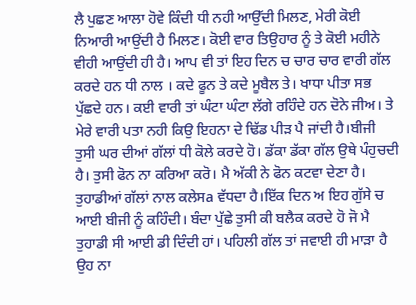ਲੈ ਪੁਛਣ ਆਲਾ ਹੋਵੇ ਕਿੰਦੀ ਧੀ ਨਹੀ ਆਉੱਦੀ ਮਿਲਣ, ਮੇਰੀ ਕੋਈ ਨਿਆਰੀ ਆਉਂਦੀ ਹੈ ਮਿਲਣ। ਕੋਈ ਵਾਰ ਤਿਉਹਾਰ ਨੂੰ ਤੇ ਕੋਈ ਮਹੀਨੇ ਵੀਹੀ ਆਉਂਦੀ ਹੀ ਹੈ। ਆਪ ਵੀ ਤਾਂ ਇਹ ਦਿਨ ਚ ਚਾਰ ਚਾਰ ਵਾਰੀ ਗੱਲ ਕਰਦੇ ਹਨ ਧੀ ਨਾਲ । ਕਦੇ ਫੂਨ ਤੇ ਕਦੇ ਮੂਬੈਲ ਤੇ। ਖਾਧਾ ਪੀਤਾ ਸਭ ਪੁੱਛਦੇ ਹਨ। ਕਈ ਵਾਰੀ ਤਾਂ ਘੰਟਾ ਘੰਟਾ ਲੱਗੇ ਰਹਿੰਦੇ ਹਨ ਦੋਨੇ ਜੀਅ। ਤੇ ਮੇਰੇ ਵਾਰੀ ਪਤਾ ਨਹੀ ਕਿਉ ਇਹਨਾ ਦੇ ਢਿੱਡ ਪੀੜ ਪੈ ਜਾਂਦੀ ਹੈ।ਬੀਜੀ ਤੁਸੀ ਘਰ ਦੀਆਂ ਗੱਲਾਂ ਧੀ ਕੋਲੇ ਕਰਦੇ ਹੋ। ਡੱਕਾ ਡੱਕਾ ਗੱਲ ਉਥੇ ਪੰਹੁਚਦੀ ਹੈ। ਤੁਸੀ ਫੋਨ ਨਾ ਕਰਿਆ ਕਰੋ। ਮੈ ਅੱਕੀ ਨੇ ਫੋਨ ਕਟਵਾ ਦੇਣਾ ਹੈ। ਤੁਹਾਡੀਆਂ ਗੱਲਾਂ ਨਾਲ ਕਲੇਸa ਵੱਧਦਾ ਹੈ।ਇੱਕ ਦਿਨ ਅ ਇਹ ਗੁੱਸੇ ਚ ਆਈ ਬੀਜੀ ਨੂੰ ਕਹਿੰਦੀ। ਬੰਦਾ ਪੁੱਛੇ ਤੁਸੀ ਕੀ ਬਲੈਕ ਕਰਦੇ ਹੋ ਜੋ ਮੈ ਤੁਹਾਡੀ ਸੀ ਆਈ ਡੀ ਦਿੰਦੀ ਹਾਂ। ਪਹਿਲੀ ਗੱਲ ਤਾਂ ਜਵਾਈ ਹੀ ਮਾੜਾ ਹੈ ਉਹ ਨਾ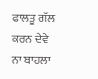ਫਾਲਤੂ ਗੱਲ ਕਰਨ ਦੇਵੇ ਨਾ ਬਾਹਲਾ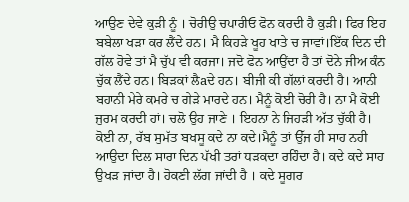ਆਉਣ ਦੇਵੇ ਕੁੜੀ ਨੂੰ । ਚੋਰੀਉ ਚਪਾਰੀਓ ਫੋਨ ਕਰਦੀ ਹੈ ਕੁੜੀ। ਫਿਰ ਇਹ ਬਬੇਲਾ ਖੜਾ ਕਰ ਲੈਂਦੇ ਹਨ। ਮੈ ਕਿਹੜੇ ਖੂਹ ਖਾਤੇ ਚ ਜਾਵਾਂ।ਇੱਕ ਦਿਨ ਦੀ ਗੱਲ ਹੋਵੇ ਤਾਂ ਮੈ ਚੁੱਪ ਵੀ ਕਰਜਾ। ਜਦੋ ਫੋਨ ਆਉਂਦਾ ਹੈ ਤਾਂ ਦੋਨੇ ਜੀਅ ਕੰਨ ਚੁੱਕ ਲੈਂਦੇ ਹਨ। ਬਿੜਕਾਂ ਲੈaਦੇ ਹਨ। ਬੀਜੀ ਕੀ ਗੱਲਾਂ ਕਰਦੀ ਹੈ। ਆਨੀ ਬਹਾਨੀ ਮੇਰੇ ਕਮਰੇ ਚ ਗੇੜੇ ਮਾਰਦੇ ਹਨ। ਮੈਨੂੰ ਕੋਈ ਚੋਰੀ ਹੈ। ਨਾ ਮੈ ਕੋਈ ਜੁਰਮ ਕਰਦੀ ਹਾਂ। ਚਲੋ ਉਹ ਜਾਣੇ । ਇਹਨਾ ਨੇ ਜਿਹੜੀ ਅੱਤ ਚੁੱਕੀ ਹੈ। ਕੋਈ ਨਾ, ਰੱਬ ਸੁਮੱਤ ਬਖਸੂ ਕਦੇ ਨਾ ਕਦੇ।ਮੈਨੂੰ ਤਾਂ ਉੱਜ ਹੀ ਸਾਹ ਨਹੀ ਆਉਦਾ ਦਿਲ ਸਾਰਾ ਦਿਨ ਪੱਖੀ ਤਰਾਂ ਧੜਕਦਾ ਰਹਿੰਦਾ ਹੈ। ਕਦੇ ਕਦੇ ਸਾਹ ਉਖੜ ਜਾਂਦਾ ਹੈ। ਹੋਕਣੀ ਲੱਗ ਜਾਂਦੀ ਹੈ । ਕਦੇ ਸੂਗਰ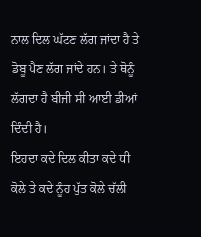ਨਾਲ ਦਿਲ ਘੱਟਣ ਲੱਗ ਜਾਂਦਾ ਹੈ ਤੇ ਡੋਬੂ ਪੈਣ ਲੱਗ ਜਾਂਦੇ ਹਨ। ਤੇ ਥੋਨੂੰ ਲੱਗਦਾ ਹੈ ਬੀਜੀ ਸੀ ਆਈ ਡੀਆਂ ਦਿੰਦੀ ਹੈ।
ਇਹਦਾ ਕਦੇ ਦਿਲ ਕੀਤਾ ਕਦੇ ਧੀ ਕੋਲੇ ਤੇ ਕਦੇ ਨੂੰਹ ਪੁੱਤ ਕੋਲੇ ਚੱਲੀ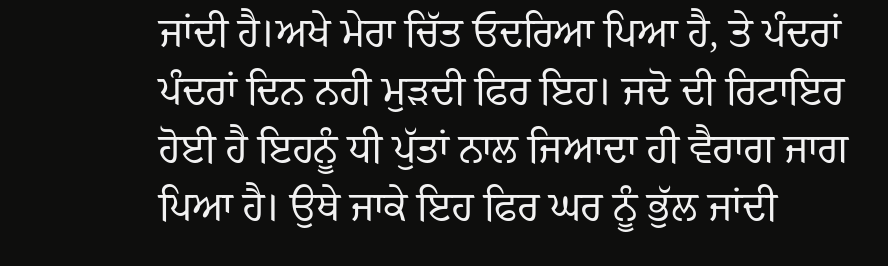ਜਾਂਦੀ ਹੈ।ਅਖੇ ਮੇਰਾ ਚਿੱਤ ਓਦਰਿਆ ਪਿਆ ਹੈ, ਤੇ ਪੰਦਰਾਂ ਪੰਦਰਾਂ ਦਿਨ ਨਹੀ ਮੁੜਦੀ ਫਿਰ ਇਹ। ਜਦੋ ਦੀ ਰਿਟਾਇਰ ਹੋਈ ਹੈ ਇਹਨੂੰ ਧੀ ਪੁੱਤਾਂ ਨਾਲ ਜਿਆਦਾ ਹੀ ਵੈਰਾਗ ਜਾਗ ਪਿਆ ਹੈ। ਉਥੇ ਜਾਕੇ ਇਹ ਫਿਰ ਘਰ ਨੂੰ ਭੁੱਲ ਜਾਂਦੀ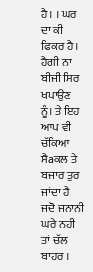ਹੈ। । ਘਰ ਦਾ ਕੀ ਫਿਕਰ ਹੈ। ਹੈਗੀ ਨਾ ਬੀਜੀ ਸਿਰ ਖਪਾਉਣ ਨੂੰ। ਤੇ ਇਹ ਆਪ ਵੀ ਚੱਕਿਆ ਸੈaਕਲ ਤੇ ਬਜਾਰ ਤੁਰ ਜਾਂਦਾ ਹੈ ਜਦੋ ਜਨਾਨੀ ਘਰੇ ਨਹੀ ਤਾਂ ਚੱਲ ਬਾਹਰ ।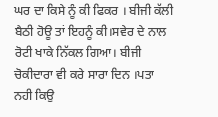ਘਰ ਦਾ ਕਿਸੇ ਨੂੰ ਕੀ ਫਿਕਰ । ਬੀਜੀ ਕੱਲੀ ਬੈਠੀ ਹੋਊ ਤਾਂ ਇਹਨੂੰ ਕੀ।ਸਵੇਰ ਦੇ ਨਾਲ ਰੋਟੀ ਖਾਕੇ ਨਿੱਕਲ ਗਿਆ। ਬੀਜੀ ਚੋਕੀਦਾਰਾ ਵੀ ਕਰੇ ਸਾਰਾ ਦਿਨ ।ਪਤਾ ਨਹੀ ਕਿਉ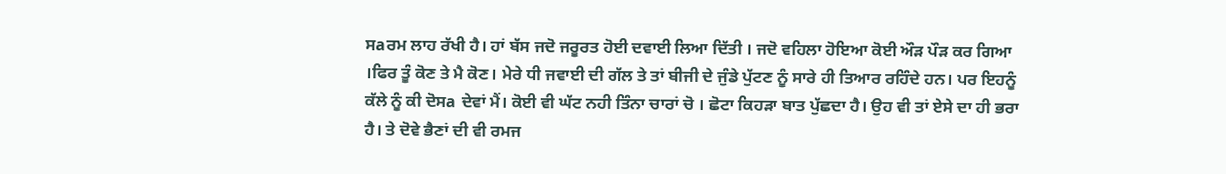ਸaਰਮ ਲਾਹ ਰੱਖੀ ਹੈ। ਹਾਂ ਬੱਸ ਜਦੋ ਜਰੂਰਤ ਹੋਈ ਦਵਾਈ ਲਿਆ ਦਿੱਤੀ । ਜਦੋ ਵਹਿਲਾ ਹੋਇਆ ਕੋਈ ਔੜ ਪੌੜ ਕਰ ਗਿਆ ।ਫਿਰ ਤੂੰ ਕੋਣ ਤੇ ਮੈ ਕੋਣ। ਮੇਰੇ ਧੀ ਜਵਾਈ ਦੀ ਗੱਲ ਤੇ ਤਾਂ ਬੀਜੀ ਦੇ ਜੁੰਡੇ ਪੁੱਟਣ ਨੂੰ ਸਾਰੇ ਹੀ ਤਿਆਰ ਰਹਿੰਦੇ ਹਨ। ਪਰ ਇਹਨੂੰ ਕੱਲੇ ਨੂੰ ਕੀ ਦੋਸa ਦੇਵਾਂ ਮੈਂ। ਕੋਈ ਵੀ ਘੱਟ ਨਹੀ ਤਿੰਨਾ ਚਾਰਾਂ ਚੋ । ਛੋਟਾ ਕਿਹੜਾ ਬਾਤ ਪੁੱਛਦਾ ਹੈ। ਉਹ ਵੀ ਤਾਂ ਏਸੇ ਦਾ ਹੀ ਭਰਾ ਹੈ। ਤੇ ਦੋਵੇ ਭੈਣਾਂ ਦੀ ਵੀ ਰਮਜ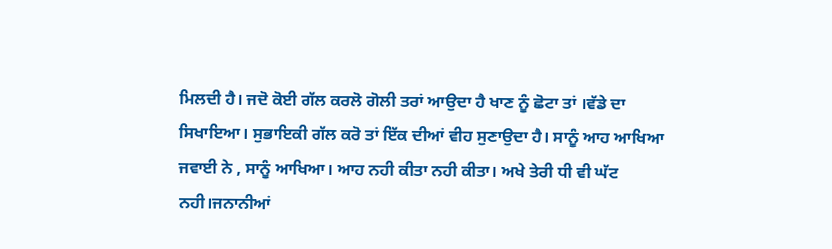ਮਿਲਦੀ ਹੈ। ਜਦੋ ਕੋਈ ਗੱਲ ਕਰਲੋ ਗੋਲੀ ਤਰਾਂ ਆਉਦਾ ਹੈ ਖਾਣ ਨੂੰ ਛੋਟਾ ਤਾਂ ।ਵੱਡੇ ਦਾ ਸਿਖਾਇਆ। ਸੁਭਾਇਕੀ ਗੱਲ ਕਰੋ ਤਾਂ ਇੱਕ ਦੀਆਂ ਵੀਹ ਸੁਣਾਉਦਾ ਹੈ। ਸਾਨੂੰ ਆਹ ਆਖਿਆ ਜਵਾਈ ਨੇ , ਸਾਨੂੰ ਆਖਿਆ। ਆਹ ਨਹੀ ਕੀਤਾ ਨਹੀ ਕੀਤਾ। ਅਖੇ ਤੇਰੀ ਧੀ ਵੀ ਘੱਟ ਨਹੀ।ਜਨਾਨੀਆਂ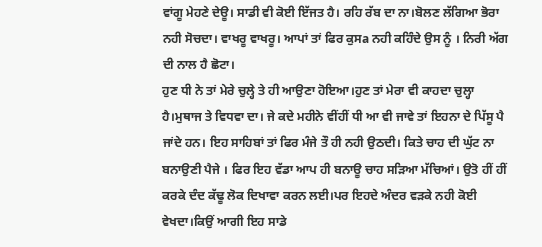ਵਾਂਗੂ ਮੇਹਣੇ ਦੇਊ। ਸਾਡੀ ਵੀ ਕੋਈ ਇੱਜਤ ਹੈ। ਰਹਿ ਰੱਬ ਦਾ ਨਾ।ਬੋਲਣ ਲੱਗਿਆ ਭੋਰਾ ਨਹੀ ਸੋਚਦਾ। ਵਾਖਰੂ ਵਾਖਰੂ। ਆਪਾਂ ਤਾਂ ਫਿਰ ਕੁਸa ਨਹੀ ਕਹਿੰਦੇ ਉਸ ਨੂੰ । ਨਿਰੀ ਅੱਗ ਦੀ ਨਾਲ ਹੈ ਛੋਟਾ।
ਹੁਣ ਧੀ ਨੇ ਤਾਂ ਮੇਰੇ ਚੁਲ੍ਹੇ ਤੇ ਹੀ ਆਉਣਾ ਹੋਇਆ।ਹੁਣ ਤਾਂ ਮੇਰਾ ਵੀ ਕਾਹਦਾ ਚੁਲ੍ਹਾ ਹੈ।ਮੁਥਾਜ ਤੇ ਵਿਧਵਾ ਦਾ। ਜੇ ਕਦੇ ਮਹੀਨੇ ਵੀਂਹੀਂ ਧੀ ਆ ਵੀ ਜਾਵੇ ਤਾਂ ਇਹਨਾ ਦੇ ਪਿੱਸੂ ਪੈ ਜਾਂਦੇ ਹਨ। ਇਹ ਸਾਹਿਬਾਂ ਤਾਂ ਫਿਰ ਮੰਜੇ ਤੌ ਹੀ ਨਹੀ ਉਠਦੀ। ਕਿਤੇ ਚਾਹ ਦੀ ਘੁੱਟ ਨਾ ਬਨਾਉਣੀ ਪੈਜੇ । ਫਿਰ ਇਹ ਵੱਡਾ ਆਪ ਹੀ ਬਨਾਊ ਚਾਹ ਸੜਿਆ ਮੱਚਿਆਂ। ਉਤੋ ਹੀਂ ਹੀਂ ਕਰਕੇ ਦੰਦ ਕੱਢੂ ਲੋਕ ਦਿਖਾਵਾ ਕਰਨ ਲਈ।ਪਰ ਇਹਦੇ ਅੰਦਰ ਵੜਕੇ ਨਹੀ ਕੋਈ ਵੇਖਦਾ।ਕਿਉਂ ਆਗੀ ਇਹ ਸਾਡੇ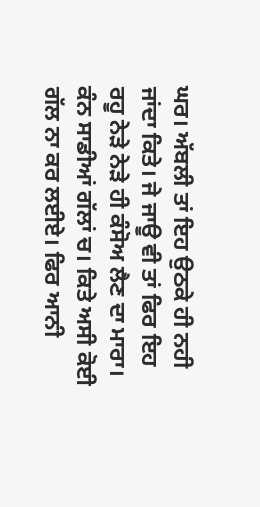ਘਰ। ਅੱਬਲੀ ਤਾਂ ਇਹ ਉਠਕੇ ਹੀ ਨਹੀ ਜਾਂਦਾ ਕਿਤੇ। ਜੇ ਜਾਊ ਵੀ ਤਾਂ ਫਿਰ ਇਹ ਰਹੂ ਨੇੜੇ ਨੇੜੇ ਹੀ ਕੰਸੋਅ ਲੈਣ ਦਾ ਮਾਰਾ। ਕੰਨ ਸਾਡੀਆਂ ਗੱਲਾਂ ਚ। ਕਿਤੇ ਅਸੀ ਕੋਈ ਗੱਲ ਨਾ ਕਰ ਲਈਏ। ਫਿਰ ਆਨੀ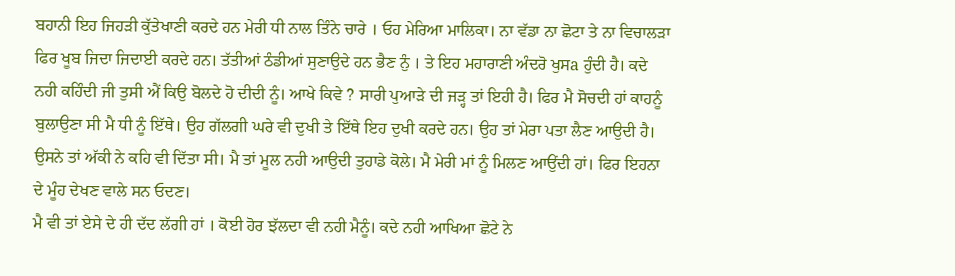ਬਹਾਨੀ ਇਹ ਜਿਹੜੀ ਕੁੱਤੇਖਾਣੀ ਕਰਦੇ ਹਨ ਮੇਰੀ ਧੀ ਨਾਲ ਤਿੰਨੇ ਚਾਰੇ । ਓਹ ਮੇਰਿਆ ਮਾਲਿਕਾ। ਨਾ ਵੱਡਾ ਨਾ ਛੋਟਾ ਤੇ ਨਾ ਵਿਚਾਲੜਾ ਫਿਰ ਖੂਬ ਜਿਦਾ ਜਿਦਾਈ ਕਰਦੇ ਹਨ। ਤੱਤੀਆਂ ਠੰਡੀਆਂ ਸੁਣਾਉਦੇ ਹਨ ਭੈਣ ਨੁੰ । ਤੇ ਇਹ ਮਹਾਰਾਣੀ ਅੰਦਰੋ ਖੁਸa ਹੁੰਦੀ ਹੈ। ਕਦੇ ਨਹੀ ਕਹਿੰਦੀ ਜੀ ਤੁਸੀ ਐਂ ਕਿਉ ਬੋਲਦੇ ਹੋ ਦੀਦੀ ਨੂੰ। ਆਖੇ ਕਿਵੇ ? ਸਾਰੀ ਪੁਆੜੇ ਦੀ ਜੜ੍ਹ ਤਾਂ ਇਹੀ ਹੈ। ਫਿਰ ਮੈ ਸੋਚਦੀ ਹਾਂ ਕਾਹਨੂੰ ਬੁਲਾਉਣਾ ਸੀ ਮੈ ਧੀ ਨੂੰ ਇੱਥੇ। ਉਹ ਗੱਲਗੀ ਘਰੇ ਵੀ ਦੁਖੀ ਤੇ ਇੱਥੇ ਇਹ ਦੁਖੀ ਕਰਦੇ ਹਨ। ਉਹ ਤਾਂ ਮੇਰਾ ਪਤਾ ਲੈਣ ਆਉਦੀ ਹੈ। ਉਸਨੇ ਤਾਂ ਅੱਕੀ ਨੇ ਕਹਿ ਵੀ ਦਿੱਤਾ ਸੀ। ਮੈ ਤਾਂ ਮੂਲ ਨਹੀ ਆਉਦੀ ਤੁਹਾਡੇ ਕੋਲੇ। ਮੈ ਮੇਰੀ ਮਾਂ ਨੂੰ ਮਿਲਣ ਆਉਂਦੀ ਹਾਂ। ਫਿਰ ਇਹਨਾ ਦੇ ਮੂੰਹ ਦੇਖਣ ਵਾਲੇ ਸਨ ਓਦਣ।
ਮੈ ਵੀ ਤਾਂ ਏਸੇ ਦੇ ਹੀ ਦੱਦ ਲੱਗੀ ਹਾਂ । ਕੋਈ ਹੋਰ ਝੱਲਦਾ ਵੀ ਨਹੀ ਮੈਨੂੰ। ਕਦੇ ਨਹੀ ਆਖਿਆ ਛੋਟੇ ਨੇ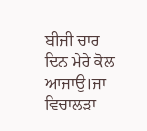ਬੀਜੀ ਚਾਰ ਦਿਨ ਮੇਰੇ ਕੋਲ ਆਜਾਉ।ਜਾ ਵਿਚਾਲੜਾ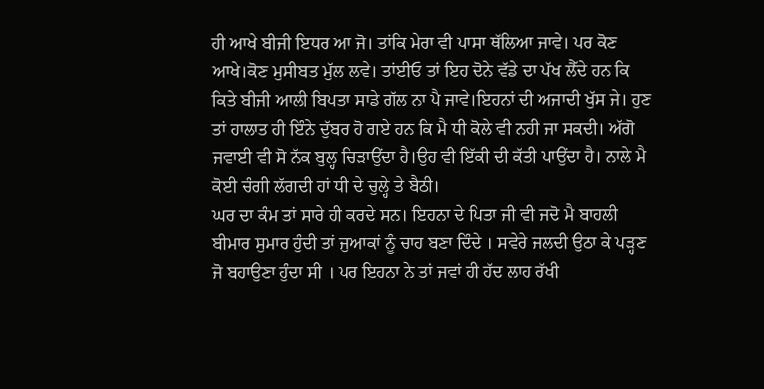ਹੀ ਆਖੇ ਬੀਜੀ ਇਧਰ ਆ ਜੋ। ਤਾਂਕਿ ਮੇਰਾ ਵੀ ਪਾਸਾ ਥੱਲਿਆ ਜਾਵੇ। ਪਰ ਕੋਣ ਆਖੇ।ਕੋਣ ਮੁਸੀਬਤ ਮੁੱਲ ਲਵੇ। ਤਾਂਈਓ ਤਾਂ ਇਹ ਦੋਨੇ ਵੱਡੇ ਦਾ ਪੱਖ ਲੈੱਦੇ ਹਨ ਕਿ ਕਿਤੇ ਬੀਜੀ ਆਲੀ ਬਿਪਤਾ ਸਾਡੇ ਗੱਲ ਨਾ ਪੈ ਜਾਵੇ।ਇਹਨਾਂ ਦੀ ਅਜਾਦੀ ਖੁੱਸ ਜੇ। ਹੁਣ ਤਾਂ ਹਾਲਾਤ ਹੀ ਇੰਨੇ ਦੁੱਬਰ ਹੋ ਗਏ ਹਨ ਕਿ ਮੈ ਧੀ ਕੋਲੇ ਵੀ ਨਹੀ ਜਾ ਸਕਦੀ। ਅੱਗੋ ਜਵਾਈ ਵੀ ਸੋ ਨੱਕ ਬੁਲ੍ਹ ਚਿੜਾਉਂਦਾ ਹੈ।ਉਹ ਵੀ ਇੱਕੀ ਦੀ ਕੱਤੀ ਪਾਉਂਦਾ ਹੈ। ਨਾਲੇ ਮੈ ਕੋਈ ਚੰਗੀ ਲੱਗਦੀ ਹਾਂ ਧੀ ਦੇ ਚੁਲ੍ਹੇ ਤੇ ਬੈਠੀ।
ਘਰ ਦਾ ਕੰਮ ਤਾਂ ਸਾਰੇ ਹੀ ਕਰਦੇ ਸਨ। ਇਹਨਾ ਦੇ ਪਿਤਾ ਜੀ ਵੀ ਜਦੋ ਮੈ ਬਾਹਲੀ ਬੀਮਾਰ ਸੁਮਾਰ ਹੁੰਦੀ ਤਾਂ ਜੁਆਕਾਂ ਨੂੰ ਚਾਹ ਬਣਾ ਦਿੰਦੇ । ਸਵੇਰੇ ਜਲਦੀ ਉਠਾ ਕੇ ਪੜ੍ਹਣ ਜੋ ਬਹਾਉਣਾ ਹੁੰਦਾ ਸੀ । ਪਰ ਇਹਨਾ ਨੇ ਤਾਂ ਜਵਾਂ ਹੀ ਹੱਦ ਲਾਹ ਰੱਖੀ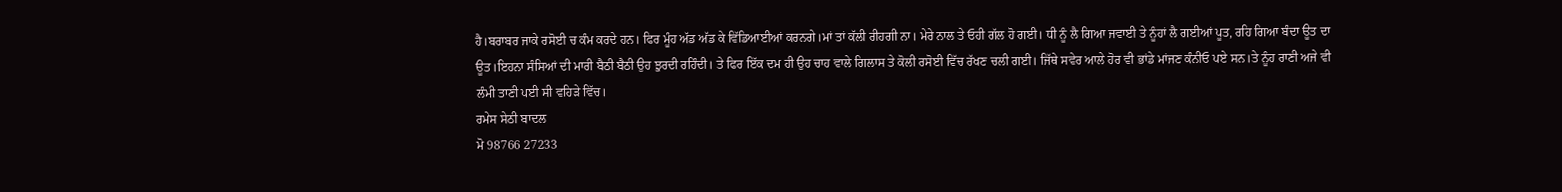ਹੈ।ਬਰਾਬਰ ਜਾਕੇ ਰਸੋਈ ਚ ਕੰਮ ਕਰਦੇ ਹਨ। ਫਿਰ ਮੂੰਹ ਅੱਡ ਅੱਡ ਕੇ ਵਿੱਡਿਆਈਆਂ ਕਰਨਗੇ।ਮਾਂ ਤਾਂ ਕੱਲੀ ਰੀਹਗੀ ਨਾ। ਮੇਰੇ ਨਾਲ ਤੇ ਓਹੀ ਗੱਲ ਹੋ ਗਈ। ਧੀ ਨੂੰ ਲੈ ਗਿਆ ਜਵਾਈ ਤੇ ਨੂੰਹਾਂ ਲੈ ਗਈਆਂ ਪੂਤ, ਰਹਿ ਗਿਆ ਬੰਦਾ ਊਤ ਦਾ ਊਤ।ਇਹਨਾ ਸੰਸਿਆਂ ਦੀ ਮਾਰੀ ਬੈਠੀ ਬੈਠੀ ਉਹ ਝੁਰਦੀ ਰਹਿੰਦੀ। ਤੇ ਫਿਰ ਇੱਕ ਦਮ ਹੀ ਉਹ ਚਾਹ ਵਾਲੇ ਗਿਲਾਸ ਤੇ ਕੋਲੀ ਰਸੋਈ ਵਿੱਚ ਰੱਖਣ ਚਲੀ ਗਈ। ਜਿੱਥੇ ਸਵੇਰ ਆਲੇ ਹੋਰ ਵੀ ਭਾਂਡੇ ਮਾਂਜਣ ਕੰਨੀਓ ਪਏ ਸਨ।ਤੇ ਨੂੰਹ ਰਾਣੀ ਅਜੇ ਵੀ ਲੰਮੀ ਤਾਣੀ ਪਈ ਸੀ ਵਹਿੜੇ ਵਿੱਚ।
ਰਮੇਸ ਸੇਠੀ ਬਾਦਲ
ਮੋ 98766 27233